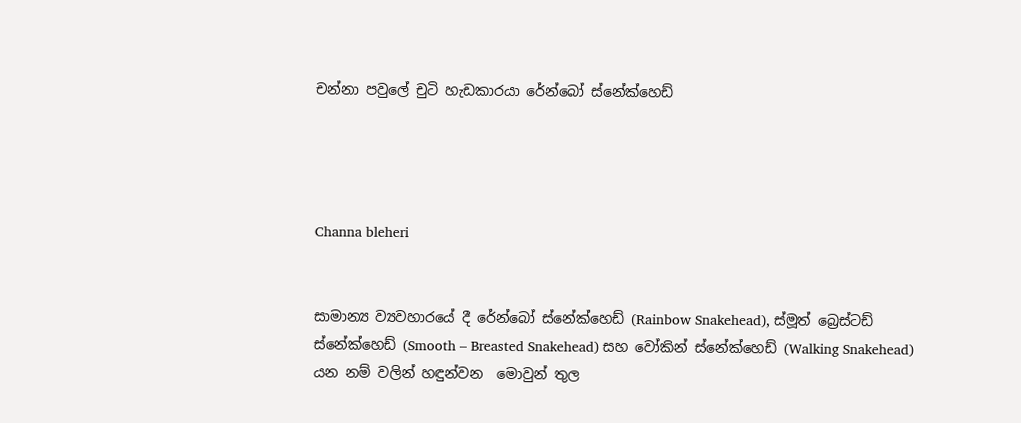චන්නා පවුලේ චුටි හැඩකාරයා රේන්බෝ ස්නේක්හෙඩ්




Channa bleheri


සාමාන්‍ය ව්‍යවහාරයේ දී රේන්බෝ ස්නේක්හෙඩ් (Rainbow Snakehead), ස්මූත් බ්‍රෙස්ටඩ් ස්නේක්හෙඩ් (Smooth – Breasted Snakehead) සහ වෝකින් ස්නේක්හෙඩ් (Walking Snakehead) යන නම් වලින් හඳුන්වන  මොවුන් තුල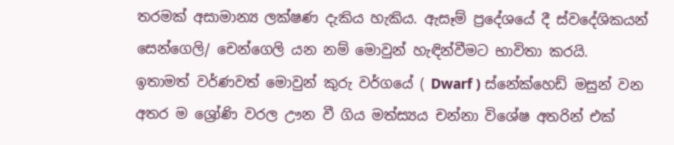තරමක් අසාමාන්‍ය ලක්ෂණ දැකිය හැකිය. ඇසෑම් ප්‍රදේශයේ දී ස්වදේශිකයන් සෙන්ගෙලි/ චෙන්ගෙලි යන නම් මොවුන් හැඳින්වීමට භාවිතා කරයි.  ඉතාමත් වර්ණවත් මොවුන් කුරු වර්ගයේ ( Dwarf ) ස්නේක්හෙඩ් මසුන් වන අතර ම ශ්‍රෝණි වරල ඌන වී ගිය මත්ස්‍යය චන්නා විශේෂ අතරින් එක්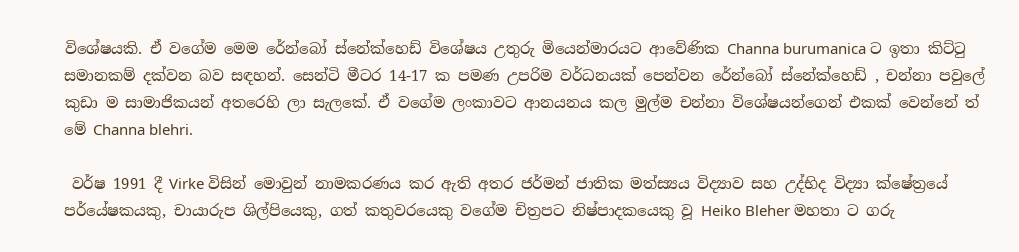විශේෂයකි. ඒ වගේම මෙම රේන්බෝ ස්නේක්හෙඩ් විශේෂය උතුරු මියෙන්මාරයට ආවේණික Channa burumanica ට ඉතා කිට්ටු සමානකම් දක්වන බව සඳහන්. සෙන්ටි මීටර 14-17 ක පමණ උපරිම වර්ධනයක් පෙන්වන රේන්බෝ ස්නේක්හෙඩ් , චන්නා පවුලේ කුඩා ම සාමාජිකයන් අතරෙහි ලා සැලකේ. ඒ වගේම ලංකාවට ආනයනය කල මුල්ම චන්නා විශේෂයන්ගෙන් එකක් වෙන්නේ ත් මේ Channa blehri.

 වර්ෂ 1991 දී Virke විසින් මොවුන් නාමකරණය කර ඇති අතර ජර්මන් ජාතික මත්ස්‍යය විද්‍යාව සහ උද්භිද විද්‍යා ක්ෂේත්‍රයේ පර්යේෂකයකු, චායාරුප ශිල්පියෙකු, ගත් කතුවරයෙකු වගේම චිත්‍රපට නිෂ්පාදකයෙකු වූ Heiko Bleher මහතා ට ගරු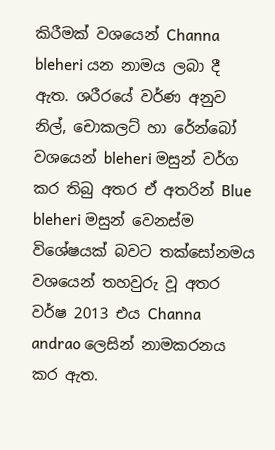කිරීමක් වශයෙන් Channa bleheri යන නාමය ලබා දී ඇත. ශරීරයේ වර්ණ අනුව නිල්, චොකලට් හා රේන්බෝ වශයෙන් bleheri මසුන් වර්ග කර තිබු අතර ඒ අතරින් Blue bleheri මසුන් වෙනස්ම විශේෂයක් බවට තක්සෝනමය වශයෙන් තහවුරු වූ අතර වර්ෂ 2013 එය Channa andrao ලෙසින් නාමකරනය කර ඇත.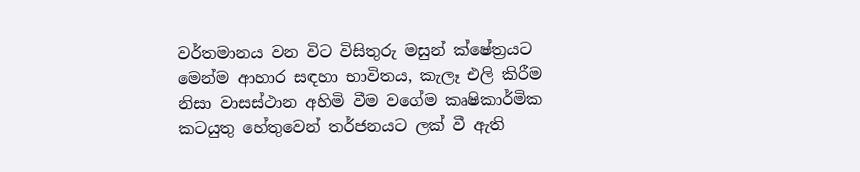වර්තමානය වන විට විසිතුරු මසුන් ක්ෂේත්‍රයට මෙන්ම ආහාර සඳහා භාවිතය, කැලෑ එලි කිරීම නිසා වාසස්ථාන අහිමි වීම වගේම කෘෂිකාර්මික කටයුතු හේතුවෙන් තර්ජනයට ලක් වී ඇති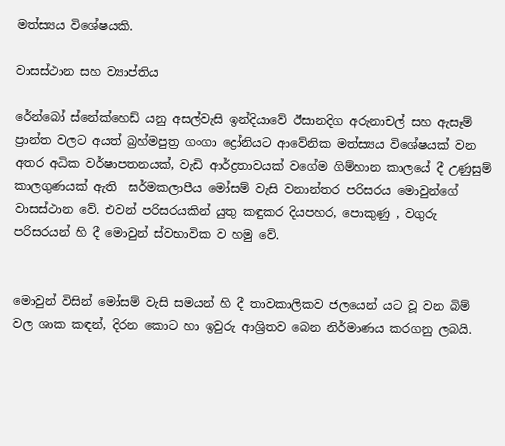මත්ස්‍යය විශේෂයකි.

වාසස්ථාන සහ ව්‍යාප්තිය

රේන්බෝ ස්නේක්හෙඩ් යනු අසල්වැසි ඉන්දියාවේ ඊසානදිග අරුනාචල් සහ ඇසෑම් ප්‍රාන්ත වලට අයත් බ්‍රහ්මපුත්‍ර ගංගා ද්‍රෝනියට ආවේනික මත්ස්‍යය විශේෂයක් වන අතර අධික වර්ෂාපතනයක්, වැඩි ආර්ද්‍රතාවයක් වගේම ගිම්හාන කාලයේ දී උණුසුම් කාලගුණයක් ඇති  ඝර්මකලාපීය මෝසම් වැසි වනාන්තර පරිසරය මොවුන්ගේ වාසස්ථාන වේ. එවන් පරිසරයකින් යුතු කඳුකර දියපහර, පොකුණු , වගුරු පරිසරයන් හි දී මොවුන් ස්වභාවික ව හමු වේ.


මොවුන් විසින් මෝසම් වැසි සමයන් හි දී තාවකාලිකව ජලයෙන් යට වූ වන බිම් වල ශාක කඳන්, දිරන කොට හා ඉවුරු ආශ්‍රිතව බෙන නිර්මාණය කරගනු ලබයි.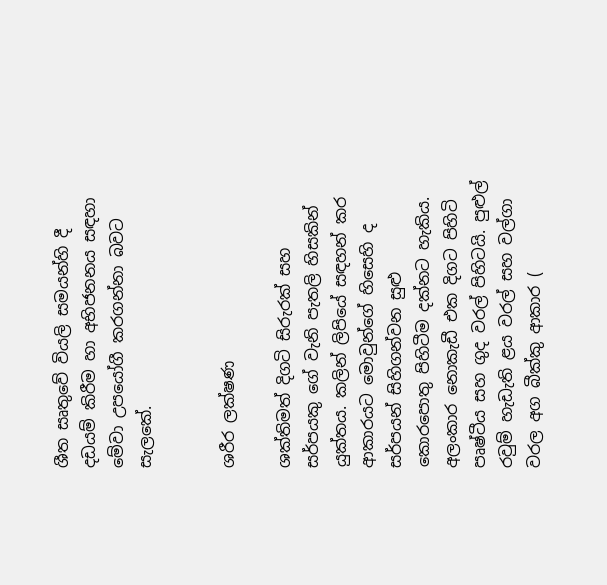ශීත සෘතුවේ වියලි සමයන්හි දී දඩයම් කිරීම හා අභිජනනය සඳහා මේවා උපයෝගී කරගන්නා බවට සැලකේ.


ශරීර ලක්ෂණ

ශක්තිමත් දිගටි සිරුරක් සහ සර්පයකු ගේ වැනි පැතලි හිසකින් යුක්තය. කලින් ලිපියේ සඳහන් කර ආකාරයට මොවුන්ගේ හිසෙහි ද සර්පයන් සිහිගන්වන සුළු කොරපොතු පිහිටීම දක්නට හැකිය. අලංකාර නොකැඩී එක දිගට පිහිටි පෘෂ්ටීය සහ ගුද වරල් පිහිටයි. පුළුල් රවුම් හැඩැති ළය වරල් සහ වල්ගා වරල අග බීක්කු ආකාර (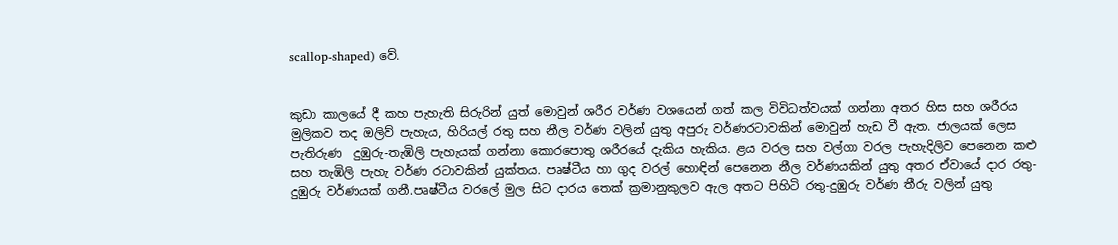scallop-shaped) වේ.


කුඩා කාලයේ දී කහ පැහැති සිරුරින් යුත් මොවුන් ශරීර වර්ණ වශයෙන් ගත් කල විවිධත්වයක් ගන්නා අතර හිස සහ ශරීරය  මුලිකව තද ඔලිව් පැහැය, හිරියල් රතු සහ නීල වර්ණ වලින් යුතු අපුරු වර්ණරටාවකින් මොවුන් හැඩ වී ඇත. ජාලයක් ලෙස පැතිරුණ  දුඹුරු-තැඹිලි පැහැයක් ගන්නා කොරපොතු ශරීරයේ දැකිය හැකිය. ළය වරල සහ වල්ගා වරල පැහැදිලිව පෙනෙන කළු සහ තැඹිලි පැහැ වර්ණ රටාවකින් යුක්තය. පෘෂ්ටීය හා ගුද වරල් හොඳින් පෙනෙන නීල වර්ණයකින් යුතු අතර ඒවායේ දාර රතු-දුඹුරු වර්ණයක් ගනී.පෘෂ්ටීය වරලේ මුල සිට දාරය තෙක් ක්‍රමානුකුලව ඇල අත‍ට පිහිටි රතු-දුඹුරු වර්ණ තීරු වලින් යුතු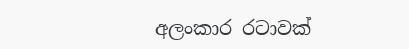අලංකාර රටාවක්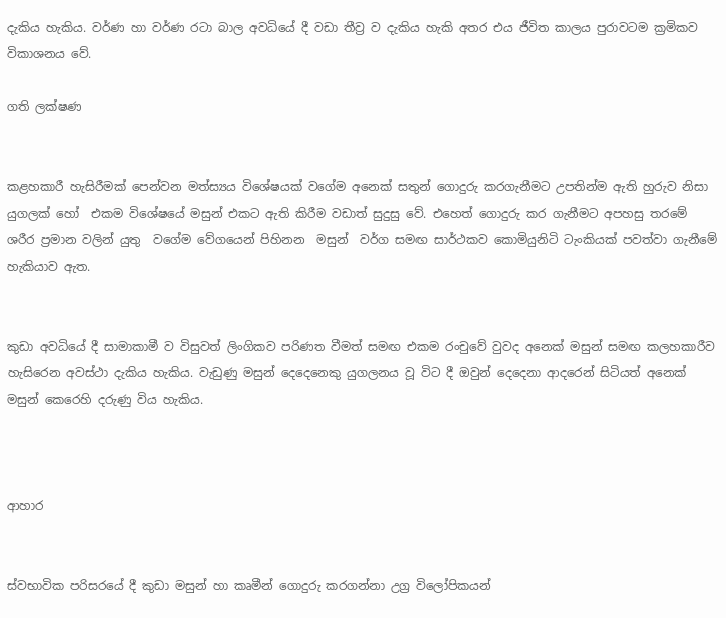දැකිය හැකිය. වර්ණ හා වර්ණ රටා බාල අවධියේ දී වඩා තීව්‍ර ව දැකිය හැකි අතර එය ජීවිත කාලය පුරාවටම ක්‍රමිකව විකාශනය වේ.

ගති ලක්ෂණ


කළහකාරී හැසිරීමක් පෙන්වන මත්ස්‍යය විශේෂයක් වගේම අනෙක් සතුන් ගොදුරු කරගැනීමට උපතින්ම ඇති හුරුව නිසා යුගලක් හෝ  එකම විශේෂයේ මසුන් එකට ඇති කිරීම වඩාත් සුදුසු වේ. එහෙත් ගොදුරු කර ගැනීමට අපහසු තරමේ ශරීර ප්‍රමාන වලින් යුතු  වගේම වේගයෙන් පිහිනන  මසුන්  වර්ග සමඟ සාර්ථකව කොමියුනිටි ටැංකියක් පවත්වා ගැනීමේ හැකියාව ඇත.


කුඩා අවධියේ දී සාමාකාමී ව විසුවත් ලිංගිකව පරිණත වීමත් සමඟ එකම රංචුවේ වුවද අනෙක් මසුන් සමඟ කලහකාරීව හැසිරෙන අවස්ථා දැකිය හැකිය. වැඩුණු මසුන් දෙදෙනෙකු යුගලනය වූ විට දී ඔවුන් දෙදෙනා ආදරෙන් සිටියත් අනෙක් මසුන් කෙරෙහි දරුණු විය හැකිය.



ආහාර


ස්වභාවික පරිසරයේ දී කුඩා මසුන් හා කෘමීන් ගොදුරු කරගන්නා උග්‍ර විලෝපිකයන්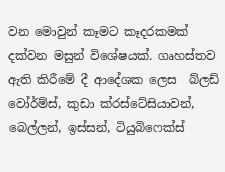වන මොවුන් කෑමට කෑදරකමක් දක්වන මසුන් විශේෂයක්. ගෘහස්තව ඇති කිරීමේ දී ආදේශක ලෙස  බ්ලඩ් වෝර්ම්ස්, කුඩා ක්රස්ටේසියාවන්, බෙල්ලන්, ඉස්සන්, ටියුබිෆෙක්ස්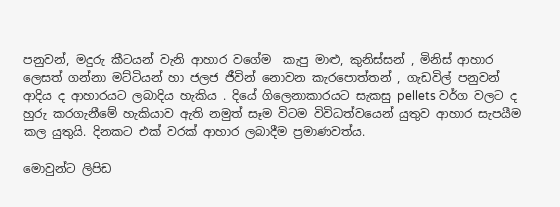පනුවන්, මදුරු කීටයන් වැනි ආහාර වගේම  කැපු මාළු, කුනිස්සන් , මිනිස් ආහාර ලෙසත් ගන්නා මට්ටියන් හා ජලජ ජීවින් නොවන කැරපොත්තන් , ගැඩවිල් පනුවන් ආදිය ද ආහාරයට ලබාදිය හැකිය . දියේ ගිලෙනාකාරයට සැකසු pellets වර්ග වලට ද හුරු කරගැනීමේ හැකියාව ඇති නමුත් සෑම විටම විවිධත්වයෙන් යුතුව ආහාර සැපයීම කල යුතුයි. දිනකට එක් වරක් ආහාර ලබාදීම ප්‍රමාණවත්ය.

මොවුන්ට ලිපිඩ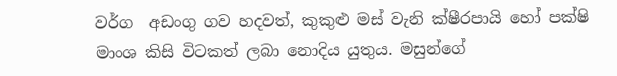වර්ග  අඩංගු ගව හදවත්, කුකුළු මස් වැනි ක්ෂීරපායි හෝ පක්ෂි මාංශ කිසි විටකත් ලබා නොදිය යුතුය. මසුන්ගේ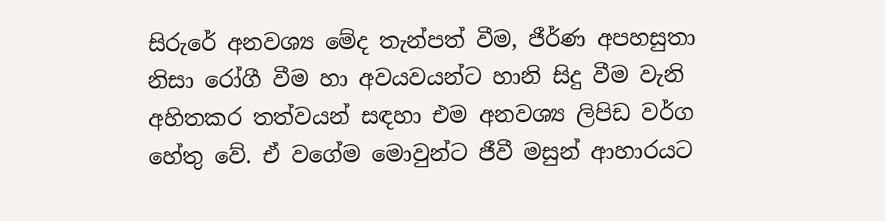සිරුරේ අනවශ්‍ය මේද තැන්පත් වීම, ජීර්ණ අපහසුතා නිසා රෝගී වීම හා අවයවයන්ට හානි සිදු වීම වැනි අහිතකර තත්වයන් සඳහා එම අනවශ්‍ය ලිපිඩ වර්ග හේතු වේ. ඒ වගේම මොවුන්ට ජීවී මසුන් ආහාරයට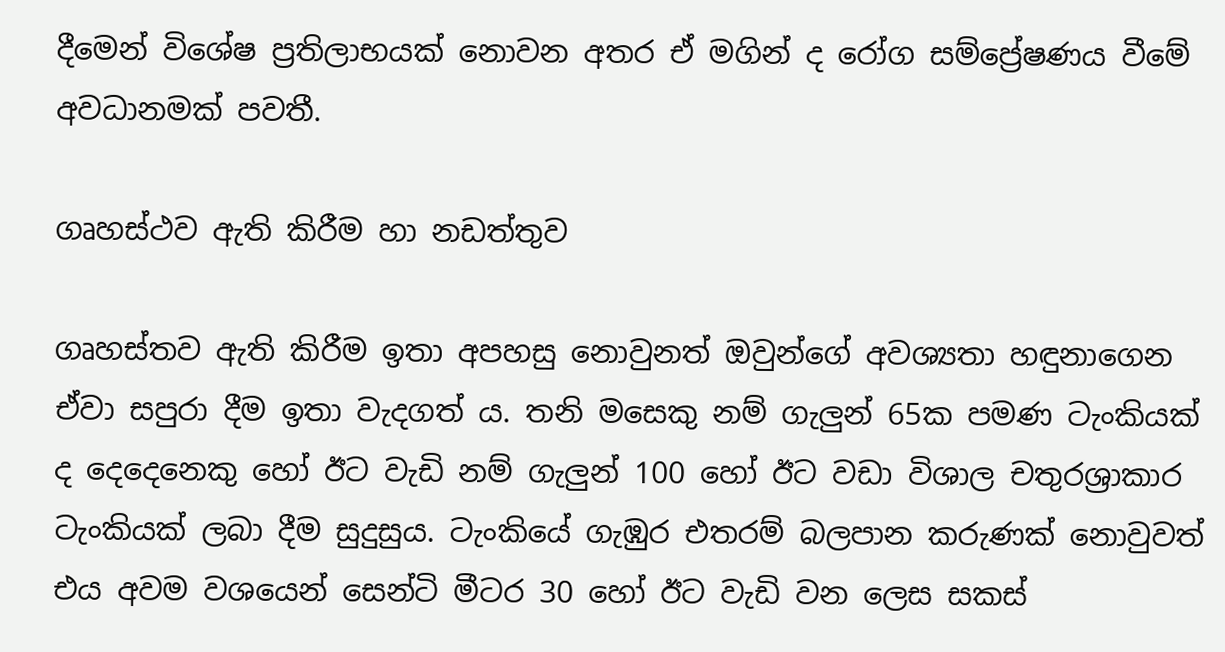දීමෙන් විශේෂ ප්‍රතිලාභයක් නොවන අතර ඒ මගින් ද රෝග සම්ප්‍රේෂණය වීමේ අවධානමක් පවතී.

ගෘහස්ථව ඇති කිරීම හා නඩත්තුව

ගෘහස්තව ඇති කිරීම ඉතා අපහසු නොවුනත් ඔවුන්ගේ අවශ්‍යතා හඳුනාගෙන ඒවා සපුරා දීම ඉතා වැදගත් ය. තනි මසෙකු නම් ගැලුන් 65ක පමණ ටැංකියක් ද දෙදෙනෙකු හෝ ඊට වැඩි නම් ගැලුන් 100 හෝ ඊට වඩා විශාල චතුරශ්‍රාකාර ටැංකියක් ලබා දීම සුදුසුය. ටැංකියේ ගැඹුර එතරම් බලපාන කරුණක් නොවුවත් එය අවම වශයෙන් සෙන්ටි මීටර 30 හෝ ඊට වැඩි වන ලෙස සකස්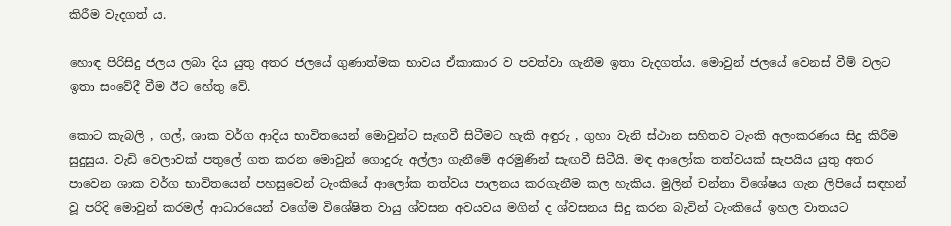කිරීම වැදගත් ය.

හොඳ පිරිසිදු ජලය ලබා දිය යුතු අතර ජලයේ ගුණාත්මක භාවය ඒකාකාර ව පවත්වා ගැනීම ඉතා වැදගත්ය. මොවුන් ජලයේ වෙනස් වීම් වලට ඉතා සංවේදී වීම ඊට හේතු වේ.

කොට කැබලි , ගල්, ශාක වර්ග ආදිය භාවිතයෙන් මොවුන්ට සැඟවී සිටීමට හැකි අඳුරු , ගුහා වැනි ස්ථාන සහිතව ටැංකි අලංකරණය සිදු කිරීම සුදුසුය. වැඩි වෙලාවක් පතුලේ ගත කරන මොවුන් ගොදුරු අල්ලා ගැනීමේ අරමුණින් සැඟවී සිටීයි. මඳ ආලෝක තත්වයක් සැපයිය යුතු අතර පාවෙන ශාක වර්ග භාවිතයෙන් පහසුවෙන් ටැංකියේ ආලෝක තත්වය පාලනය කරගැනීම කල හැකිය. මුලින් චන්නා විශේෂය ගැන ලිපියේ සඳහන් වූ පරිදි මොවුන් කරමල් ආධාරයෙන් වගේම විශේෂිත වායු ශ්වසන අවයවය මගින් ද ශ්වසනය සිදු කරන බැවින් ටැංකියේ ඉහල වාතයට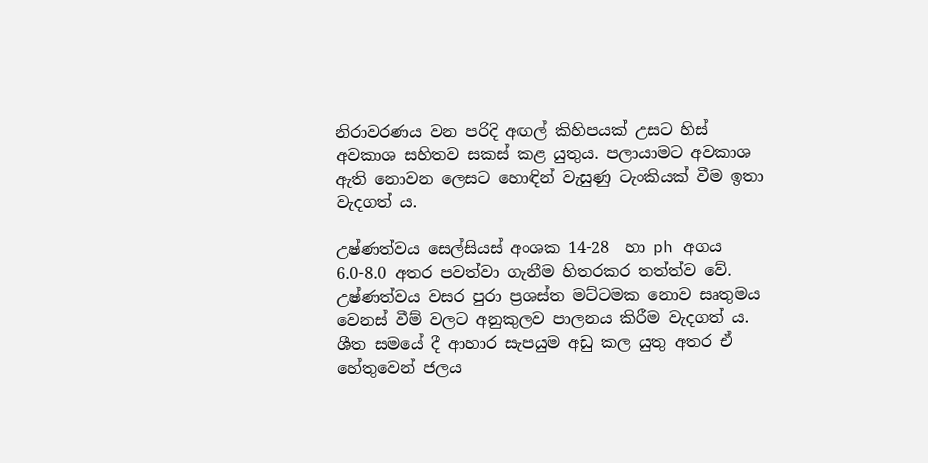නිරාවරණය වන පරිදි අඟල් කිහිපයක් උසට හිස්  අවකාශ සහිතව සකස් කළ යුතුය. පලායාමට අවකාශ ඇති නොවන ලෙසට හොඳින් වැසුණු ටැංකියක් වීම ඉතා වැදගත් ය.

උෂ්ණත්වය සෙල්සියස් අංශක 14-28  හා ph අගය 6.0-8.0 අතර පවත්වා ගැනීම හිතරකර තත්ත්ව වේ. උෂ්ණත්වය වසර පුරා ප්‍රශස්ත මට්ටමක නොව සෘතුමය වෙනස් වීම් වලට අනුකුලව පාලනය කිරීම වැදගත් ය. ශීත සමයේ දී ආහාර සැපයුම අඩු කල යුතු අතර ඒ හේතුවෙන් ජලය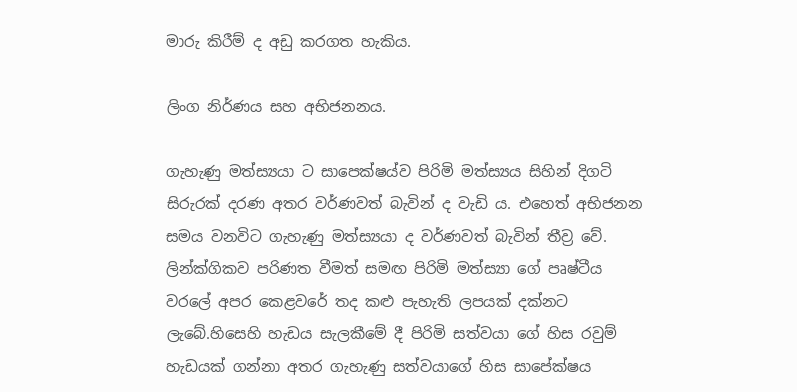මාරු කිරීම් ද අඩු කරගත හැකිය.

ලිංග නිර්ණය සහ අභිජනනය.

ගැහැණු මත්ස්‍යයා ට සාපෙක්ෂය්ව පිරිමි මත්ස්‍යය සිහින් දිගටි සිරුරක් දරණ අතර වර්ණවත් බැවින් ද වැඩි ය. එහෙත් අභිජනන සමය වනවිට ගැහැණු මත්ස්‍යයා ද වර්ණවත් බැවින් තීව්‍ර වේ. ලින්ක්ගිකව පරිණත වීමත් සමඟ පිරිමි මත්ස්‍යා ගේ පෘෂ්ටීය වරලේ අපර කෙළවරේ තද කළු පැහැති ලපයක් දක්නට ලැබේ.හිසෙහි හැඩය සැලකීමේ දී පිරිමි සත්වයා ගේ හිස රවුම් හැඩයක් ගන්නා අතර ගැහැණු සත්වයාගේ හිස සාපේක්ෂය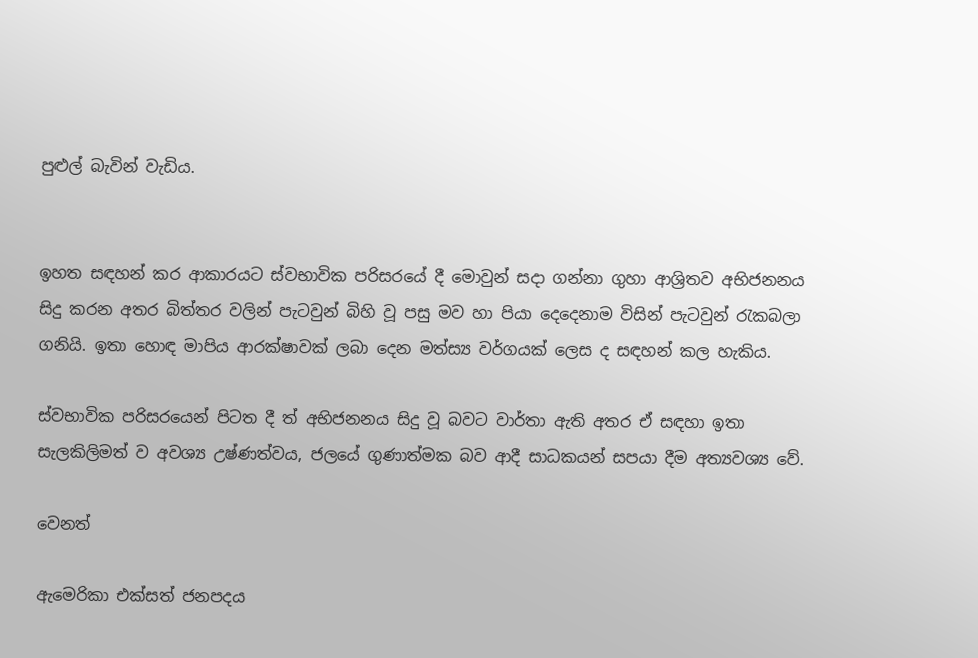පුළුල් බැවින් වැඩිය.


ඉහත සඳහන් කර ආකාරයට ස්වභාවික පරිසරයේ දී මොවුන් සදා ගන්නා ගුහා ආශ්‍රිතව අභිජනනය සිදු කරන අතර බිත්තර වලින් පැටවුන් බිහි වූ පසු මව හා පියා දෙදෙනාම විසින් පැටවුන් රැකබලා ගනියි. ඉතා හොඳ මාපිය ආරක්ෂාවක් ලබා දෙන මත්ස්‍ය වර්ගයක් ලෙස ද සඳහන් කල හැකිය.

ස්වභාවික පරිසරයෙන් පිටත දී ත් අභිජනනය සිදු වූ බවට වාර්තා ඇති අතර ඒ සඳහා ඉතා සැලකිලිමත් ව අවශ්‍ය උෂ්ණත්වය, ජලයේ ගුණාත්මක බව ආදී සාධකයන් සපයා දීම අත්‍යවශ්‍ය වේ.

වෙනත්

ඇමෙරිකා එක්සත් ජනපදය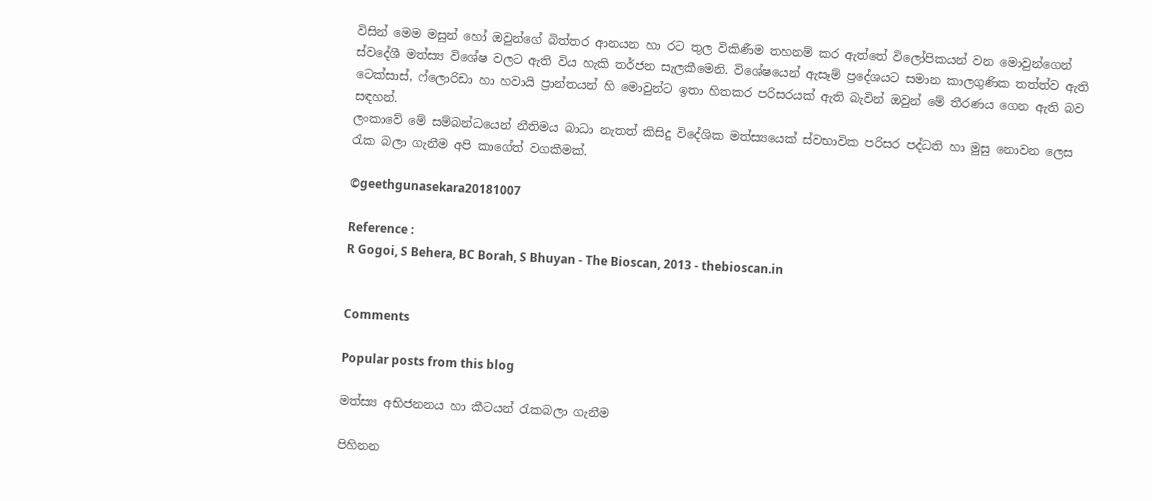විසින් මෙම මසුන් හෝ ඔවුන්ගේ බිත්තර ආනයන හා රට තුල විකිණීම තහනම් කර ඇත්තේ විලෝපිකයන් වන මොවුන්ගෙන් ස්වදේශී මත්ස්‍ය විශේෂ වලට ඇති විය හැකි තර්ජන සැලකීමෙනි. විශේෂයෙන් ඇසෑම් ප්‍රදේශයට සමාන කාලගුණික තත්ත්ව ඇති ටෙක්සාස්, ෆ්ලොරිඩා හා හවායි ප්‍රාන්තයන් හි මොවුන්ට ඉතා හිතකර පරිසරයක් ඇති බැවින් ඔවුන් මේ තීරණය ගෙන ඇති බව සඳහන්.
ලංකාවේ මේ සම්බන්ධයෙන් නීතිමය බාධා නැතත් කිසිදු විදේශික මත්ස්‍යයෙක් ස්වභාවික පරිසර පද්ධති හා මුසු නොවන ලෙස රැක බලා ගැනීම අපි කාගේත් වගකීමක්.

©geethgunasekara20181007

Reference :
R Gogoi, S Behera, BC Borah, S Bhuyan - The Bioscan, 2013 - thebioscan.in


Comments

Popular posts from this blog

මත්ස්‍ය අභිජනනය හා කීටයන් රැකබලා ගැනීම

පිහිනන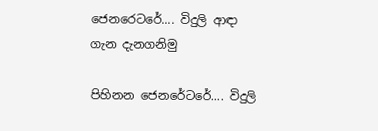ජෙනරෙටරේ.... විදුලි ආඳා ගැන දැනගනිමු

පිහිනන ජෙනරේටරේ.... විදුලි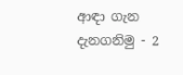ආඳා ගැන දැනගනිමු - 2